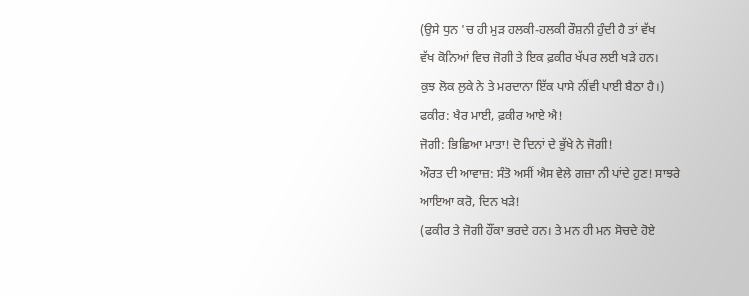(ਉਸੇ ਧੁਨ 'ਚ ਹੀ ਮੁੜ ਹਲਕੀ-ਹਲਕੀ ਰੌਸ਼ਨੀ ਹੁੰਦੀ ਹੈ ਤਾਂ ਵੱਖ
ਵੱਖ ਕੋਨਿਆਂ ਵਿਚ ਜੋਗੀ ਤੇ ਇਕ ਫ਼ਕੀਰ ਖੱਪਰ ਲਈ ਖੜੇ ਹਨ।
ਕੁਝ ਲੋਕ ਲੁਕੇ ਨੇ ਤੇ ਮਰਦਾਨਾ ਇੱਕ ਪਾਸੇ ਨੀਂਵੀ ਪਾਈ ਬੈਠਾ ਹੈ।)
ਫਕੀਰ: ਖੈਰ ਮਾਈ, ਫ਼ਕੀਰ ਆਏ ਐ!
ਜੋਗੀ: ਭਿਛਿਆ ਮਾਤਾ! ਦੋ ਦਿਨਾਂ ਦੇ ਭੁੱਖੇ ਨੇ ਜੋਗੀ!
ਔਰਤ ਦੀ ਆਵਾਜ਼: ਸੰਤੋ ਅਸੀਂ ਐਸ ਵੇਲੇ ਗਜ਼ਾ ਨੀ ਪਾਂਦੇ ਹੁਣ! ਸਾਝਰੇ
ਆਇਆ ਕਰੋ, ਦਿਨ ਖੜੇ!
(ਫਕੀਰ ਤੇ ਜੋਗੀ ਹੌਂਕਾ ਭਰਦੇ ਹਨ। ਤੇ ਮਨ ਹੀ ਮਨ ਸੋਚਦੇ ਹੋਏ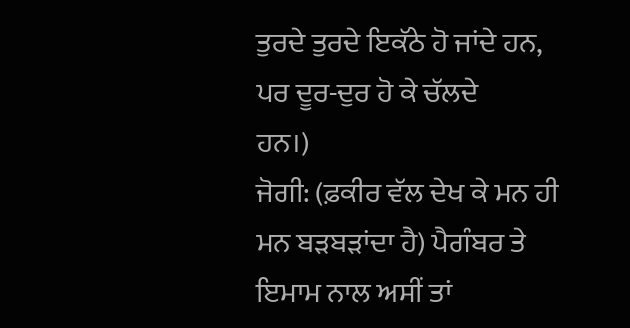ਤੁਰਦੇ ਤੁਰਦੇ ਇਕੱਠੇ ਹੋ ਜਾਂਦੇ ਹਨ, ਪਰ ਦੂਰ-ਦੁਰ ਹੋ ਕੇ ਚੱਲਦੇ
ਹਨ।)
ਜੋਗੀ: (ਫ਼ਕੀਰ ਵੱਲ ਦੇਖ ਕੇ ਮਨ ਹੀ ਮਨ ਬੜਬੜਾਂਦਾ ਹੈ) ਪੈਗੰਬਰ ਤੇ
ਇਮਾਮ ਨਾਲ ਅਸੀਂ ਤਾਂ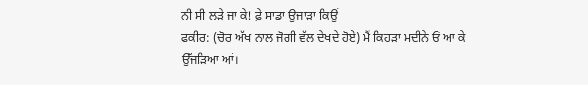ਨੀ ਸੀ ਲੜੇ ਜਾ ਕੇ! ਫ਼ੇ ਸਾਡਾ ਉਜਾੜਾ ਕਿਉਂ
ਫਕੀਰ: (ਚੋਰ ਅੱਖ ਨਾਲ ਜੋਗੀ ਵੱਲ ਦੇਖਦੇ ਹੋਏ) ਮੈਂ ਕਿਹੜਾ ਮਦੀਨੇ ਓਂ ਆ ਕੇ
ਉੱਜੜਿਆ ਆਂ।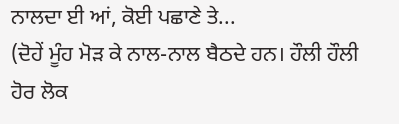ਨਾਲਦਾ ਈ ਆਂ, ਕੋਈ ਪਛਾਣੇ ਤੇ...
(ਦੋਹੇਂ ਮੂੰਹ ਮੋੜ ਕੇ ਨਾਲ-ਨਾਲ ਬੈਠਦੇ ਹਨ। ਹੌਲੀ ਹੌਲੀ ਹੋਰ ਲੋਕ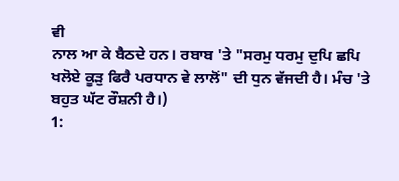ਵੀ
ਨਾਲ ਆ ਕੇ ਬੈਠਦੇ ਹਨ। ਰਬਾਬ 'ਤੇ "ਸਰਮੁ ਧਰਮੁ ਦੁਪਿ ਛਪਿ
ਖਲੋਏ ਕੂੜੁ ਫਿਰੈ ਪਰਧਾਨ ਵੇ ਲਾਲੋਂ" ਦੀ ਧੁਨ ਵੱਜਦੀ ਹੈ। ਮੰਚ 'ਤੇ
ਬਹੁਤ ਘੱਟ ਰੌਸ਼ਨੀ ਹੈ।)
1: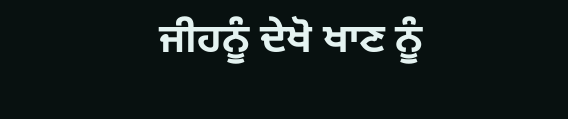ਜੀਹਨੂੰ ਦੇਖੋ ਖਾਣ ਨੂੰ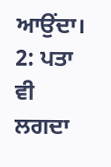ਆਉਂਦਾ।
2: ਪਤਾ ਵੀ ਲਗਦਾ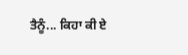ਤੈਨੂੰ... ਕਿਹਾ ਕੀ ਏ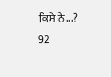ਕਿਸੇ ਨੇ...?
92